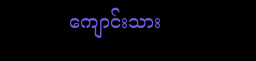ကျောင်းသား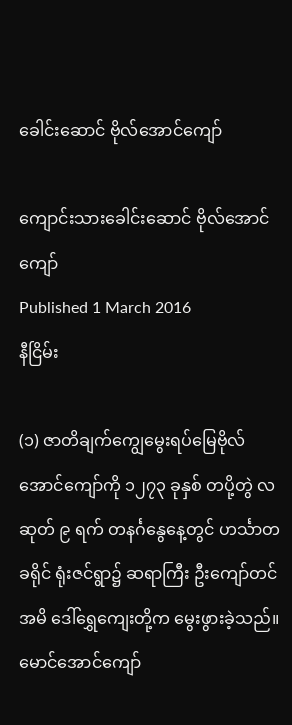ခေါင်းဆောင် ဗိုလ်အောင်ကျော်

ကျောင်းသားခေါင်းဆောင် ဗိုလ်အောင်ကျော်
Published 1 March 2016
နီငြိမ်း

(၁) ဇာတိချက်ကျွေမွေးရပ်မြေဗိုလ်အောင်ကျော်ကို ၁၂၇၃ ခုနှစ် တပို့တွဲ လဆုတ် ၉ ရက် တနင်္ဂနွေနေ့တွင် ဟင်္သာတခရိုင် ရုံးဇင်ရွာ၌ ဆရာကြီး ဦးကျော်တင် အမိ ဒေါ်ရွှေကျေးတို့က မွေးဖွားခဲ့သည်။ မောင်အောင်ကျော်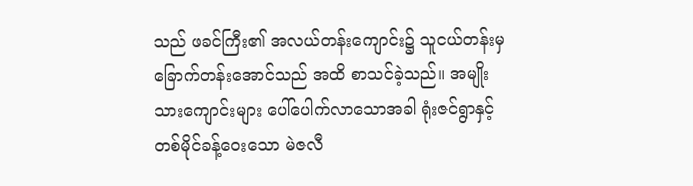သည် ဖခင်ကြီး၏ အလယ်တန်းကျောင်း၌ သူငယ်တန်းမှ ခြောက်တန်းအောင်သည် အထိ စာသင်ခဲ့သည်။ အမျိုးသားကျောင်းများ ပေါ်ပေါက်လာသောအခါ ရုံးဇင်ရွာနှင့် တစ်မိုင်ခန့်ဝေးသော မဲဇလီ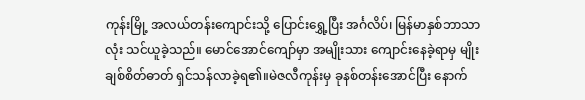ကုန်းမြို့ အလယ်တန်းကျောင်းသို့ ပြောင်းရွှေ့ပြီး အင်္ဂလိပ်၊ မြန်မာနှစ်ဘာသာလုံး သင်ယူခဲ့သည်။ မောင်အောင်ကျော်မှာ အမျိုးသား ကျောင်းနေခဲ့ရာမှ မျိုးချစ်စိတ်ဓာတ် ရှင်သန်လာခဲ့ရ၏။မဲဇလီကုန်းမှ ခုနစ်တန်းအောင်ပြီး နောက်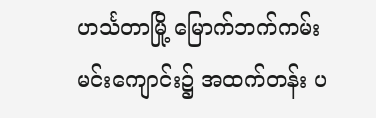ဟင်္သတာမြို့ မြောက်ဘက်ကမ်း မင်းကျောင်း၌ အထက်တန်း ပ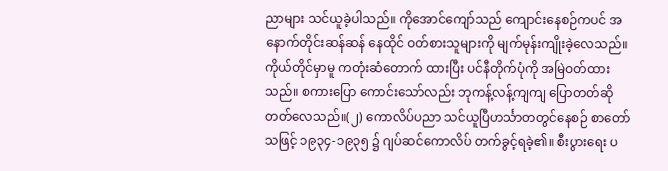ညာများ သင်ယူခဲ့ပါသည်။ ကိုအောင်ကျော်သည် ကျောင်းနေစဉ်ကပင် အနောက်တိုင်းဆန်ဆန် နေထိုင် ဝတ်စားသူများကို မျက်မုန်းကျိုးခဲ့လေသည်။ ကိုယ်တိုင်မှာမူ ကတုံးဆံတောက် ထားပြီး ပင်နီတိုက်ပုံကို အမြဲဝတ်ထားသည်။ စကားပြော ကောင်းသော်လည်း ဘုကန့်လန့်ကျကျ ပြောတတ်ဆိုတတ်လေသည်။(၂) ကောလိပ်ပညာ သင်ယူပြီဟင်္သာတတွင်နေစဉ် စာတော်သဖြင့် ၁၉၃၄-၁၉၃၅ ၌ ဂျပ်ဆင်ကောလိပ် တက်ခွင့်ရခဲ့၏။ စီးပွားရေး ပ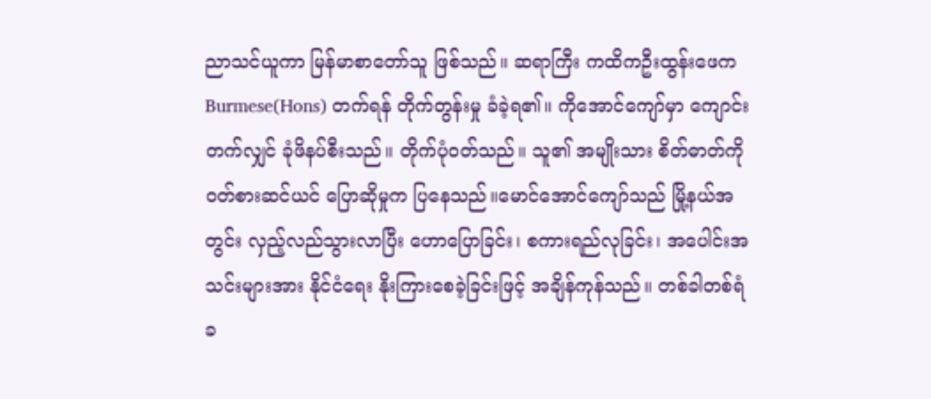ညာသင်ယူကာ မြန်မာစာတော်သူ ဖြစ်သည်။ ဆရာကြီး ကထိကဦးထွန်းဖေက Burmese(Hons) တက်ရန် တိုက်တွန်းမှု ခံခဲ့ရ၏။ ကိုအောင်ကျော်မှာ ကျောင်းတက်လျှင် ခုံဖိနပ်စီးသည်။ တိုက်ပုံဝတ်သည်။ သူ၏ အမျိုးသား စိတ်ဓာတ်ကို ဝတ်စားဆင်ယင် ပြောဆိုမှုက ပြနေသည်။မောင်အောင်ကျော်သည် မြို့နယ်အတွင်း လှည့်လည်သွားလာပြီး ဟောပြောခြင်း၊ စကားရည်လုခြင်း၊ အပေါင်းအသင်းများအား နိုင်ငံရေး နိုးကြားစေခဲ့ခြင်းဖြင့် အချိန်ကုန်သည်။ တစ်ခါတစ်ရံ ခ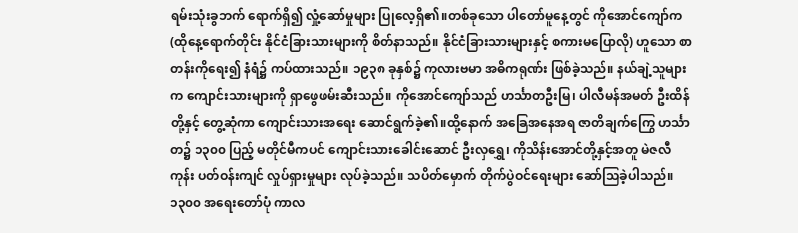ရမ်းသုံးခွဘက် ရောက်ရှိ၍ လှုံ့ဆော်မှုများ ပြုလေ့ရှိ၏။တစ်ခုသော ပါတော်မူနေ့တွင် ကိုအောင်ကျော်က (ထိုနေ့ရောက်တိုင်း နိုင်ငံခြားသားများကို စိတ်နာသည်။ နိုင်ငံခြားသားများနှင့် စကားမပြောလို) ဟူသော စာတန်းကိုရေး၍ နံရံ၌ ကပ်ထားသည်။ ၁၉၃၈ ခုနှစ်၌ ကုလားဗမာ အဓိကရုဏ်း ဖြစ်ခဲ့သည်။ နယ်ချဲ့သူများက ကျောင်းသားများကို ရှာဖွေဖမ်းဆီးသည်။ ကိုအောင်ကျော်သည် ဟင်္သာတဦးမြ၊ ပါလီမန်အမတ် ဦးထိန်တို့နှင့် တွေ့ဆုံကာ ကျောင်းသားအရေး ဆောင်ရွက်ခဲ့၏။ထို့နောက် အခြေအနေအရ ဇာတိချက်ကြွေ ဟင်္သာတ၌ ၁၃၀၀ ပြည့် မတိုင်မီကပင် ကျောင်းသားခေါင်းဆောင် ဦးလှရွှေ၊ ကိုသိန်းအောင်တို့နှင့်အတူ မဲဇလီကုန်း ပတ်ဝန်းကျင် လှုပ်ရှားမှုများ လုပ်ခဲ့သည်။ သပိတ်မှောက် တိုက်ပွဲဝင်ရေးများ ဆော်သြခဲ့ပါသည်။ ၁၃၀၀ အရေးတော်ပုံ ကာလ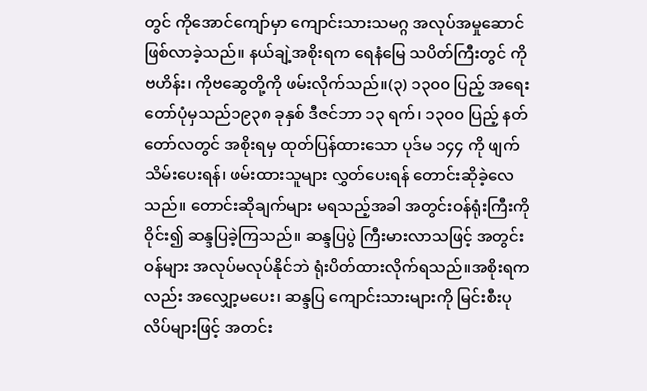တွင် ကိုအောင်ကျော်မှာ ကျောင်းသားသမဂ္ဂ အလုပ်အမှုဆောင် ဖြစ်လာခဲ့သည်။ နယ်ချဲ့အစိုးရက ရေနံမြေ သပိတ်ကြီးတွင် ကိုဗဟိန်း၊ ကိုဗဆွေတို့ကို ဖမ်းလိုက်သည်။(၃) ၁၃၀၀ ပြည့် အရေးတော်ပုံမှသည်၁၉၃၈ ခုနှစ် ဒီဇင်ဘာ ၁၃ ရက်၊ ၁၃၀၀ ပြည့် နတ်တော်လတွင် အစိုးရမှ ထုတ်ပြန်ထားသော ပုဒ်မ ၁၄၄ ကို ဖျက်သိမ်းပေးရန်၊ ဖမ်းထားသူများ လွှတ်ပေးရန် တောင်းဆိုခဲ့လေသည်။ တောင်းဆိုချက်များ မရသည့်အခါ အတွင်းဝန်ရုံးကြီးကို ဝိုင်း၍ ဆန္ဒပြခဲ့ကြသည်။ ဆန္ဒပြပွဲ ကြီးမားလာသဖြင့် အတွင်းဝန်များ အလုပ်မလုပ်နိုင်ဘဲ ရုံးပိတ်ထားလိုက်ရသည်။အစိုးရကလည်း အလျှော့မပေး၊ ဆန္ဒပြ ကျောင်းသားများကို မြင်းစီးပုလိပ်များဖြင့် အတင်း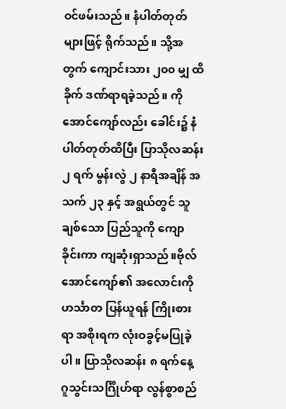ဝင်ဖမ်းသည်။ နံပါတ်တုတ်များဖြင့် ရိုက်သည်။ သို့အတွက် ကျောင်းသား ၂၀၀ မျှ ထိခိုက် ဒဏ်ရာရခဲ့သည်။ ကိုအောင်ကျော်လည်း ခေါင်း၌ နံပါတ်တုတ်ထိပြီး ပြာသိုလဆန်း ၂ ရက် မွန်းလွဲ ၂ နာရီအချိန် အသက် ၂၃ နှင့် အရွယ်တွင် သူချစ်သော ပြည်သူကို ကျောခိုင်းကာ ကျဆုံးရှာသည်။ဗိုလ်အောင်ကျော်၏ အလောင်းကို ဟင်္သာတ ပြန်ယူရန် ကြိုးစားရာ အစိုးရက လုံးဝခွင့်မပြုခဲ့ပါ။ ပြာသိုလဆန်း ၈ ရက်နေ့ ဂူသွင်းသင်္ဂြိုဟ်ရာ လွန်စွာစည်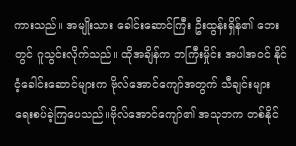ကားသည်။ အမျိုးသား ခေါင်းဆောင်ကြီး ဦးထွန်းရှိန်၏ ဘေးတွင် ဂူသွင်းလိုက်သည်။ ထိုအချိန်က ဘကြီးမှိုင်း အပါအဝင် နိုင်ငံ့ခေါင်းဆောင်များက ဗိုလ်အောင်ကျော်အတွက် သီချင်းများ ရေးစပ်ခဲ့ကြပေသည်။ဗိုလ်အောင်ကျော်၏ အသုဘက တစ်နိုင်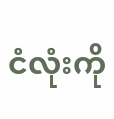ငံလုံးကို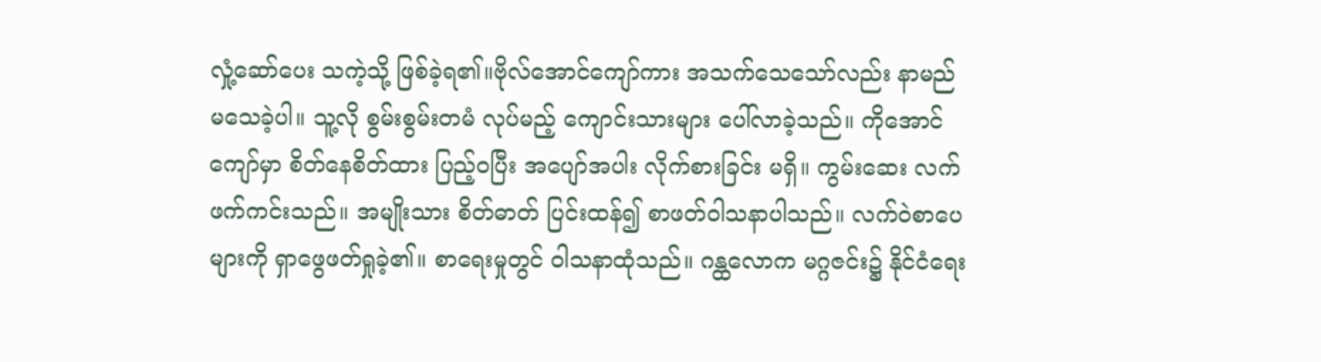လှုံ့ဆော်ပေး သကဲ့သို့ ဖြစ်ခဲ့ရ၏။ဗိုလ်အောင်ကျော်ကား အသက်သေသော်လည်း နာမည်မသေခဲ့ပါ။ သူ့လို စွမ်းစွမ်းတမံ လုပ်မည့် ကျောင်းသားများ ပေါ်လာခဲ့သည်။ ကိုအောင်ကျော်မှာ စိတ်နေစိတ်ထား ပြည့်ဝပြီး အပျော်အပါး လိုက်စားခြင်း မရှိ။ ကွမ်းဆေး လက်ဖက်ကင်းသည်။ အမျိုးသား စိတ်ဓာတ် ပြင်းထန်၍ စာဖတ်ဝါသနာပါသည်။ လက်ဝဲစာပေများကို ရှာဖွေဖတ်ရှုခဲ့၏။ စာရေးမှုတွင် ဝါသနာထုံသည်။ ဂန္ထလောက မဂ္ဂဇင်း၌ နိုင်ငံရေး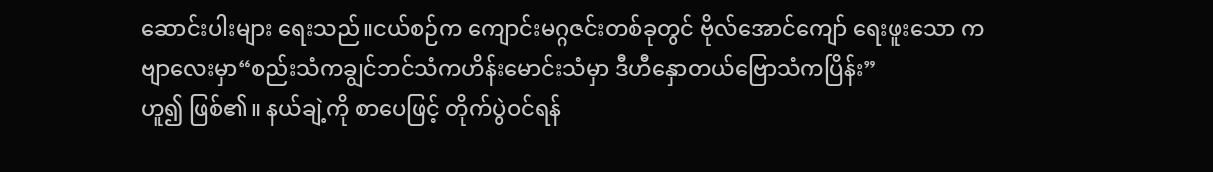ဆောင်းပါးများ ရေးသည်။ငယ်စဉ်က ကျောင်းမဂ္ဂဇင်းတစ်ခုတွင် ဗိုလ်အောင်ကျော် ရေးဖူးသော ကဗျာလေးမှာ“စည်းသံကချွင်ဘင်သံကဟိန်းမောင်းသံမှာ ဒီဟီနှောတယ်ဗြောသံကပြိန်း”
ဟူ၍ ဖြစ်၏။ နယ်ချဲ့ကို စာပေဖြင့် တိုက်ပွဲဝင်ရန်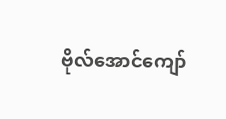ဗိုလ်အောင်ကျော်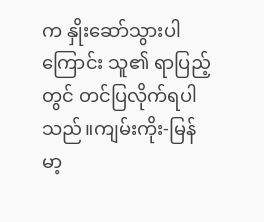က နှိုးဆော်သွားပါကြောင်း သူ၏ ရာပြည့်တွင် တင်ပြလိုက်ရပါသည်။ကျမ်းကိုး-မြန်မာ့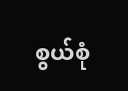စွယ်စုံ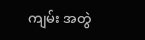ကျမ်း အတွဲ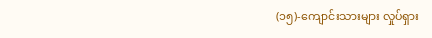(၁၅)-ကျောင်းသားများ လှုပ်ရှား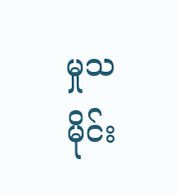မှုသမိုင်း